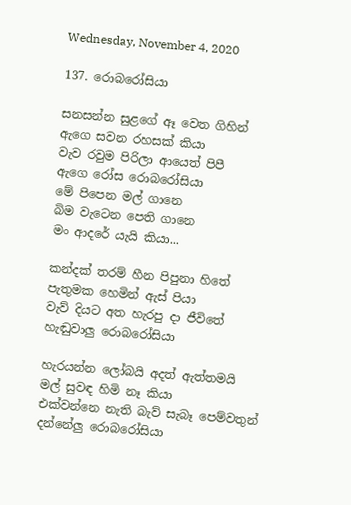Wednesday, November 4, 2020

137. රොබරෝසියා

සනසන්න සුළගේ ඈ වෙත ගිහින්
ඇගෙ සවන රහසක් කියා
වැව රවුම පිරිලා ආයෙත් පිපී
ඇගෙ රෝස රොබරෝසියා
මේ පිපෙන මල් ගානෙ
බිම වැටෙන පෙති ගානෙ
මං ආදරේ යැයි කියා...

කන්දක් තරම් හීන පිපුනා හිතේ
පැතුමක හෙමින් ඇස් පියා
වැව් දියට අත හැරපු දා ජීවිතේ
හැඬුවාලු රොබරෝසියා

හැරයන්න ලෝබයි අදත් ඇත්තමයි
මල් සුවඳ හිමි නෑ කියා
එක්වන්නෙ නැති බැව් සැබෑ පෙම්වතුන්
දන්නේලු රොබරෝසියා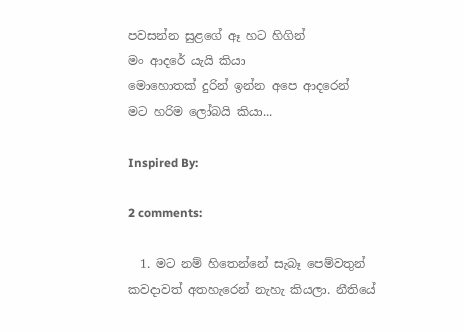පවසන්න සුළගේ ඈ හට හිගින්
මං ආදරේ යැයි කියා
මොහොතක් දුරින් ඉන්න අපෙ ආදරෙන්
මට හරිම ලෝබයි කියා...

Inspired By:

2 comments:

  1. මට නම් හිතෙන්නේ සැබෑ පෙම්වතුන් කවදාවත් අතහැරෙන් නැහැ කියලා. නීතියේ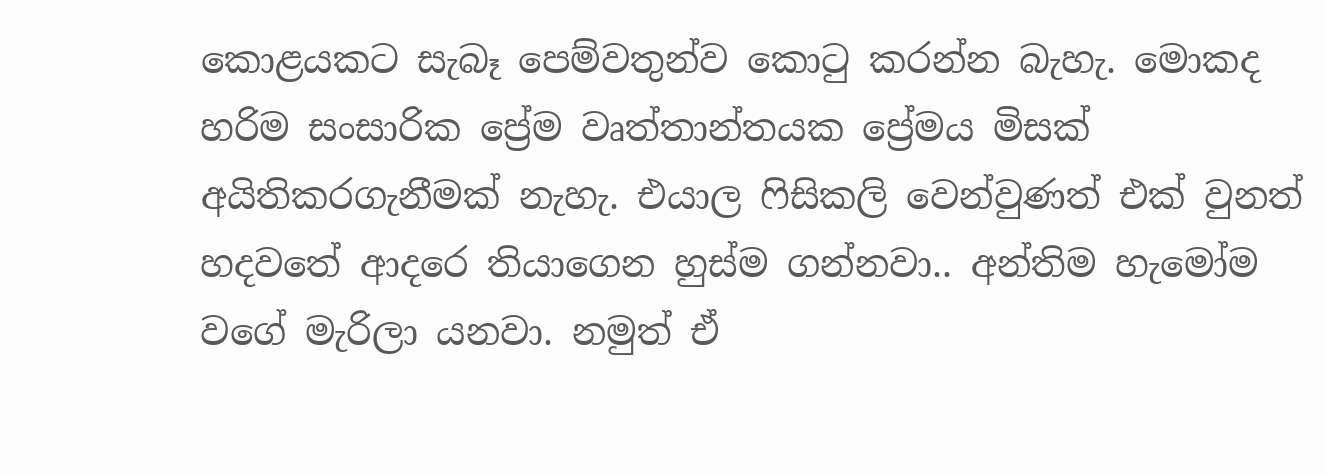කොළයකට සැබෑ පෙම්වතුන්ව කොටු කරන්න බැහැ. මොකද හරිම සංසාරික ප්‍රේම වෘත්තාන්තයක ප්‍රේමය මිසක් අයිතිකරගැනීමක් නැහැ. එයාල ෆිසිකලි වෙන්වුණත් එක් වුනත් හදවතේ ආදරෙ තියාගෙන හුස්ම ගන්නවා.. අන්තිම හැමෝම වගේ මැරිලා යනවා. නමුත් ඒ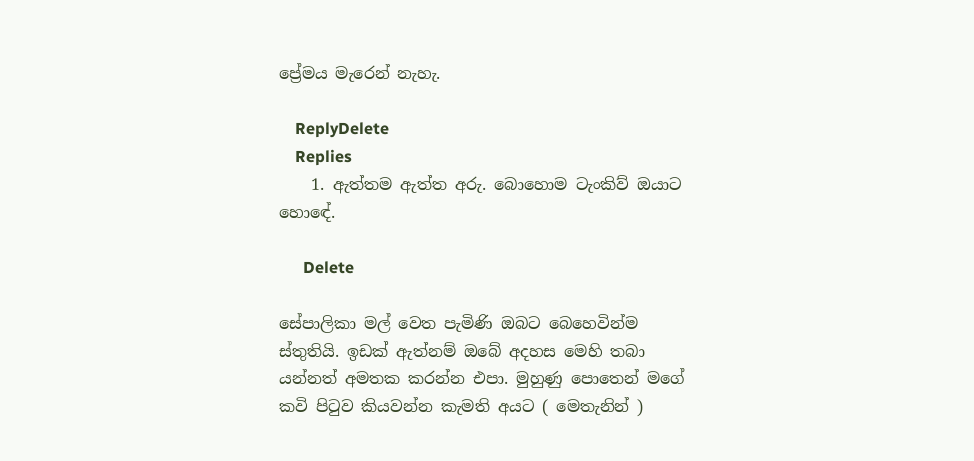ප්‍රේමය මැරෙන් නැහැ.

    ReplyDelete
    Replies
    1. ඇත්තම ඇත්ත අරු. බොහොම ටැංකිව් ඔයාට හොඳේ.

      Delete

සේපාලිකා මල් වෙත පැමිණි ඔබට බෙහෙවින්ම ස්තුතියි. ඉඩක් ඇත්නම් ඔබේ අදහස මෙහි තබා යන්නත් අමතක කරන්න එපා. මුහුණු පොතෙන් මගේ කවි පිටුව කියවන්න කැමති අයට ( මෙතැනින් )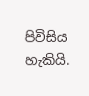පිවිසිය හැකියි.